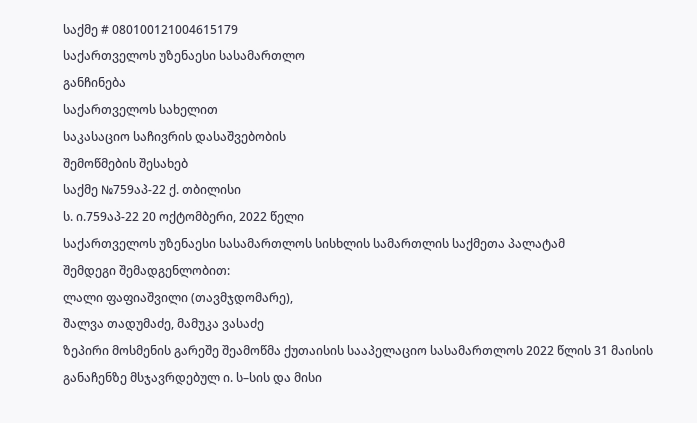საქმე # 080100121004615179
საქართველოს უზენაესი სასამართლო
განჩინება
საქართველოს სახელით
საკასაციო საჩივრის დასაშვებობის
შემოწმების შესახებ
საქმე №759აპ-22 ქ. თბილისი
ს. ი.759აპ-22 20 ოქტომბერი, 2022 წელი
საქართველოს უზენაესი სასამართლოს სისხლის სამართლის საქმეთა პალატამ
შემდეგი შემადგენლობით:
ლალი ფაფიაშვილი (თავმჯდომარე),
შალვა თადუმაძე, მამუკა ვასაძე
ზეპირი მოსმენის გარეშე შეამოწმა ქუთაისის სააპელაციო სასამართლოს 2022 წლის 31 მაისის განაჩენზე მსჯავრდებულ ი. ს–სის და მისი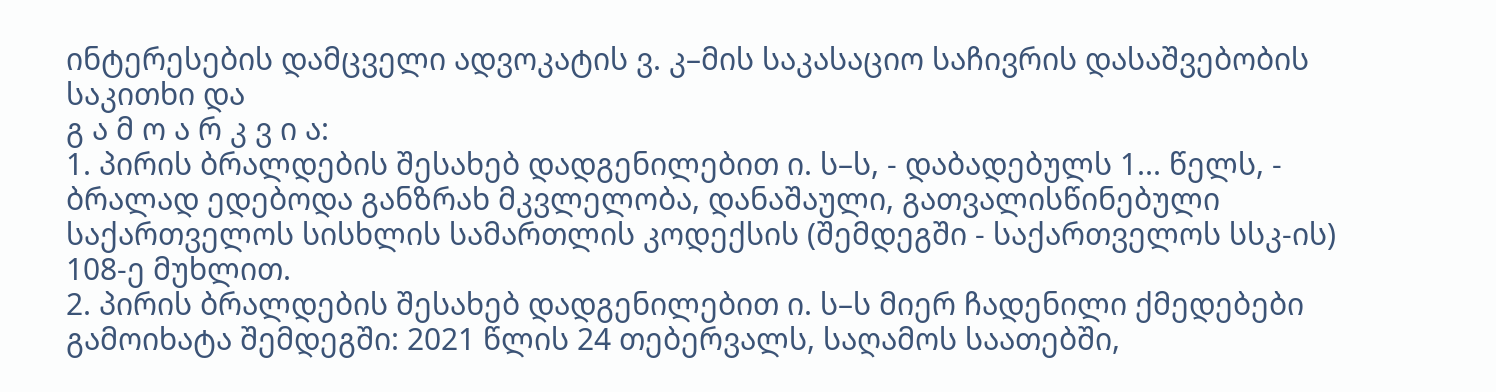ინტერესების დამცველი ადვოკატის ვ. კ–მის საკასაციო საჩივრის დასაშვებობის საკითხი და
გ ა მ ო ა რ კ ვ ი ა:
1. პირის ბრალდების შესახებ დადგენილებით ი. ს–ს, - დაბადებულს 1... წელს, - ბრალად ედებოდა განზრახ მკვლელობა, დანაშაული, გათვალისწინებული საქართველოს სისხლის სამართლის კოდექსის (შემდეგში - საქართველოს სსკ-ის) 108-ე მუხლით.
2. პირის ბრალდების შესახებ დადგენილებით ი. ს–ს მიერ ჩადენილი ქმედებები გამოიხატა შემდეგში: 2021 წლის 24 თებერვალს, საღამოს საათებში,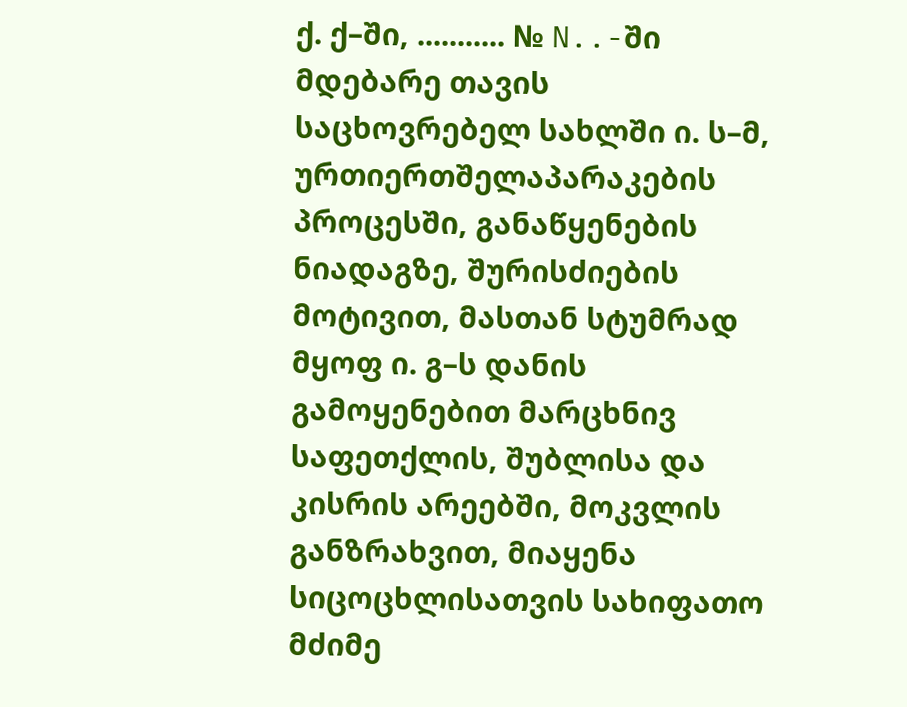ქ. ქ–ში, ........... № N..-ში მდებარე თავის საცხოვრებელ სახლში ი. ს–მ, ურთიერთშელაპარაკების პროცესში, განაწყენების ნიადაგზე, შურისძიების მოტივით, მასთან სტუმრად მყოფ ი. გ–ს დანის გამოყენებით მარცხნივ საფეთქლის, შუბლისა და კისრის არეებში, მოკვლის განზრახვით, მიაყენა სიცოცხლისათვის სახიფათო მძიმე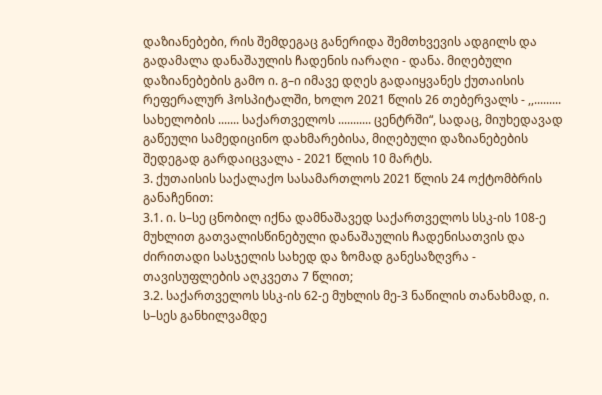დაზიანებები, რის შემდეგაც განერიდა შემთხვევის ადგილს და გადამალა დანაშაულის ჩადენის იარაღი - დანა. მიღებული დაზიანებების გამო ი. გ–ი იმავე დღეს გადაიყვანეს ქუთაისის რეფერალურ ჰოსპიტალში, ხოლო 2021 წლის 26 თებერვალს - ,,......... სახელობის ....... საქართველოს ........... ცენტრში“, სადაც, მიუხედავად გაწეული სამედიცინო დახმარებისა, მიღებული დაზიანებების შედეგად გარდაიცვალა - 2021 წლის 10 მარტს.
3. ქუთაისის საქალაქო სასამართლოს 2021 წლის 24 ოქტომბრის განაჩენით:
3.1. ი. ს–სე ცნობილ იქნა დამნაშავედ საქართველოს სსკ-ის 108-ე მუხლით გათვალისწინებული დანაშაულის ჩადენისათვის და ძირითადი სასჯელის სახედ და ზომად განესაზღვრა - თავისუფლების აღკვეთა 7 წლით;
3.2. საქართველოს სსკ-ის 62-ე მუხლის მე-3 ნაწილის თანახმად, ი. ს–სეს განხილვამდე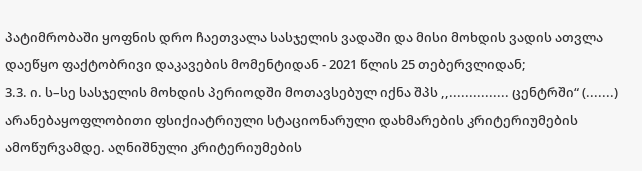პატიმრობაში ყოფნის დრო ჩაეთვალა სასჯელის ვადაში და მისი მოხდის ვადის ათვლა დაეწყო ფაქტობრივი დაკავების მომენტიდან - 2021 წლის 25 თებერვლიდან;
3.3. ი. ს–სე სასჯელის მოხდის პერიოდში მოთავსებულ იქნა შპს ,,............... ცენტრში“ (.......) არანებაყოფლობითი ფსიქიატრიული სტაციონარული დახმარების კრიტერიუმების ამოწურვამდე. აღნიშნული კრიტერიუმების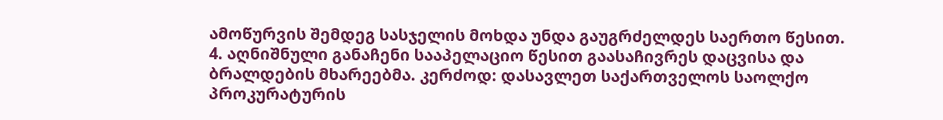ამოწურვის შემდეგ სასჯელის მოხდა უნდა გაუგრძელდეს საერთო წესით.
4. აღნიშნული განაჩენი სააპელაციო წესით გაასაჩივრეს დაცვისა და ბრალდების მხარეებმა. კერძოდ: დასავლეთ საქართველოს საოლქო პროკურატურის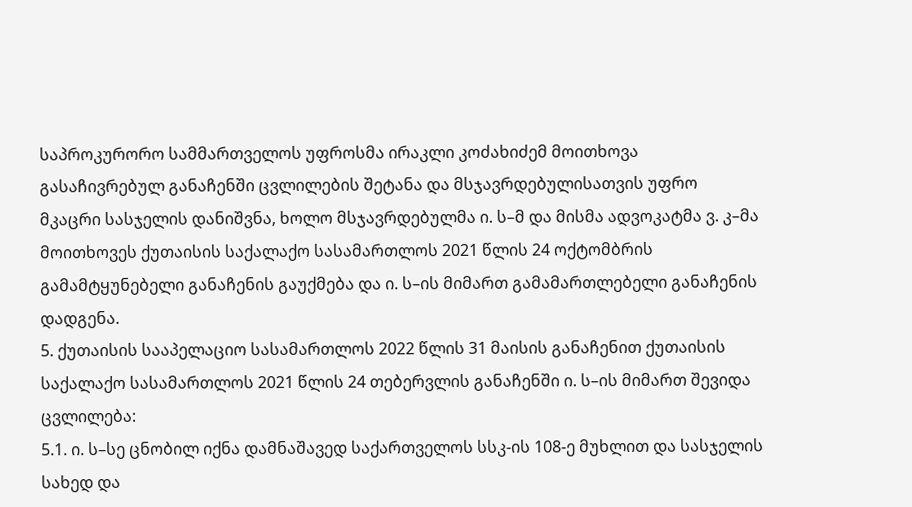საპროკურორო სამმართველოს უფროსმა ირაკლი კოძახიძემ მოითხოვა გასაჩივრებულ განაჩენში ცვლილების შეტანა და მსჯავრდებულისათვის უფრო მკაცრი სასჯელის დანიშვნა, ხოლო მსჯავრდებულმა ი. ს–მ და მისმა ადვოკატმა ვ. კ–მა მოითხოვეს ქუთაისის საქალაქო სასამართლოს 2021 წლის 24 ოქტომბრის გამამტყუნებელი განაჩენის გაუქმება და ი. ს–ის მიმართ გამამართლებელი განაჩენის დადგენა.
5. ქუთაისის სააპელაციო სასამართლოს 2022 წლის 31 მაისის განაჩენით ქუთაისის საქალაქო სასამართლოს 2021 წლის 24 თებერვლის განაჩენში ი. ს–ის მიმართ შევიდა ცვლილება:
5.1. ი. ს–სე ცნობილ იქნა დამნაშავედ საქართველოს სსკ-ის 108-ე მუხლით და სასჯელის სახედ და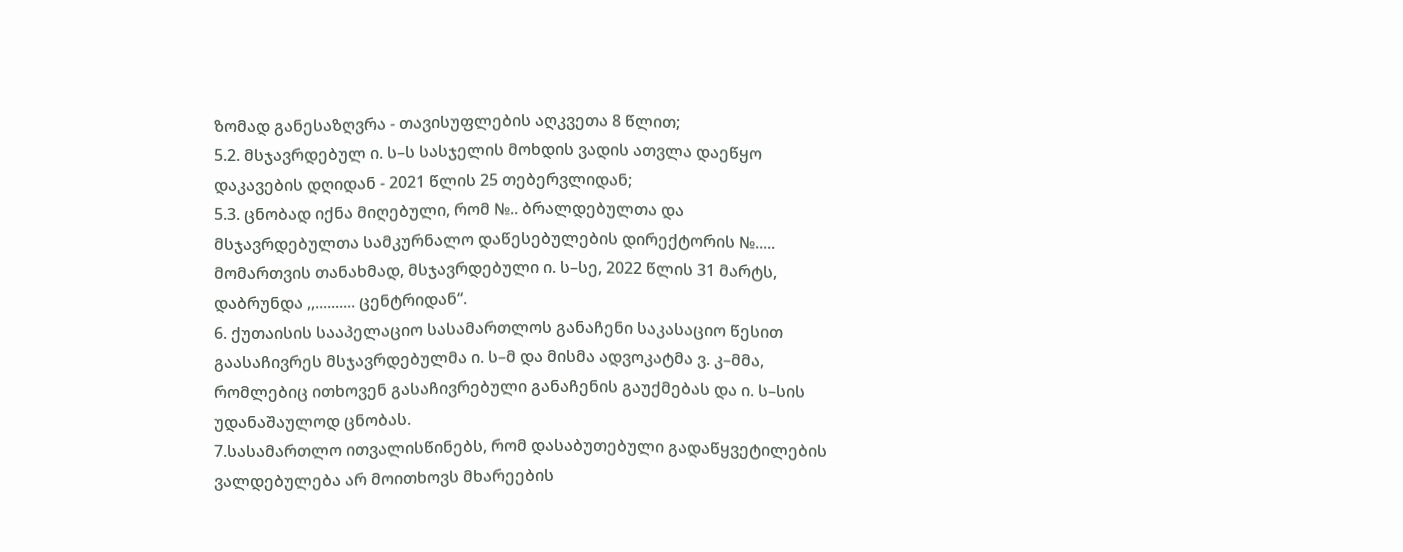ზომად განესაზღვრა - თავისუფლების აღკვეთა 8 წლით;
5.2. მსჯავრდებულ ი. ს–ს სასჯელის მოხდის ვადის ათვლა დაეწყო დაკავების დღიდან - 2021 წლის 25 თებერვლიდან;
5.3. ცნობად იქნა მიღებული, რომ №.. ბრალდებულთა და მსჯავრდებულთა სამკურნალო დაწესებულების დირექტორის №..... მომართვის თანახმად, მსჯავრდებული ი. ს–სე, 2022 წლის 31 მარტს, დაბრუნდა ,,.......... ცენტრიდან“.
6. ქუთაისის სააპელაციო სასამართლოს განაჩენი საკასაციო წესით გაასაჩივრეს მსჯავრდებულმა ი. ს–მ და მისმა ადვოკატმა ვ. კ–მმა, რომლებიც ითხოვენ გასაჩივრებული განაჩენის გაუქმებას და ი. ს–სის უდანაშაულოდ ცნობას.
7.სასამართლო ითვალისწინებს, რომ დასაბუთებული გადაწყვეტილების ვალდებულება არ მოითხოვს მხარეების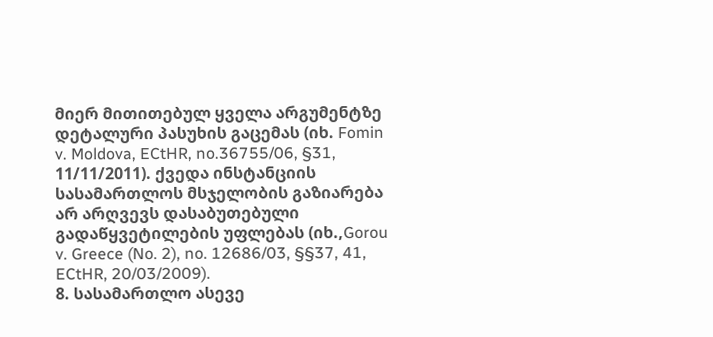მიერ მითითებულ ყველა არგუმენტზე დეტალური პასუხის გაცემას (იხ. Fomin v. Moldova, ECtHR, no.36755/06, §31, 11/11/2011). ქვედა ინსტანციის სასამართლოს მსჯელობის გაზიარება არ არღვევს დასაბუთებული გადაწყვეტილების უფლებას (იხ.,Gorou v. Greece (No. 2), no. 12686/03, §§37, 41, ECtHR, 20/03/2009).
8. სასამართლო ასევე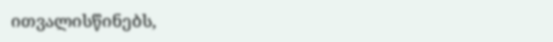ითვალისწინებს,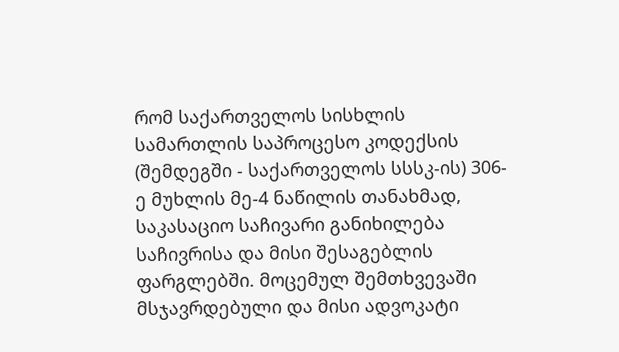რომ საქართველოს სისხლის სამართლის საპროცესო კოდექსის (შემდეგში - საქართველოს სსსკ-ის) 306-ე მუხლის მე-4 ნაწილის თანახმად, საკასაციო საჩივარი განიხილება საჩივრისა და მისი შესაგებლის ფარგლებში. მოცემულ შემთხვევაში მსჯავრდებული და მისი ადვოკატი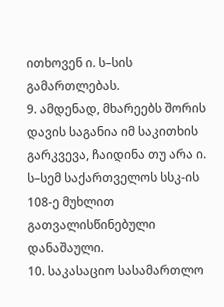ითხოვენ ი. ს–სის გამართლებას.
9. ამდენად, მხარეებს შორის დავის საგანია იმ საკითხის გარკვევა, ჩაიდინა თუ არა ი. ს–სემ საქართველოს სსკ-ის 108-ე მუხლით გათვალისწინებული დანაშაული.
10. საკასაციო სასამართლო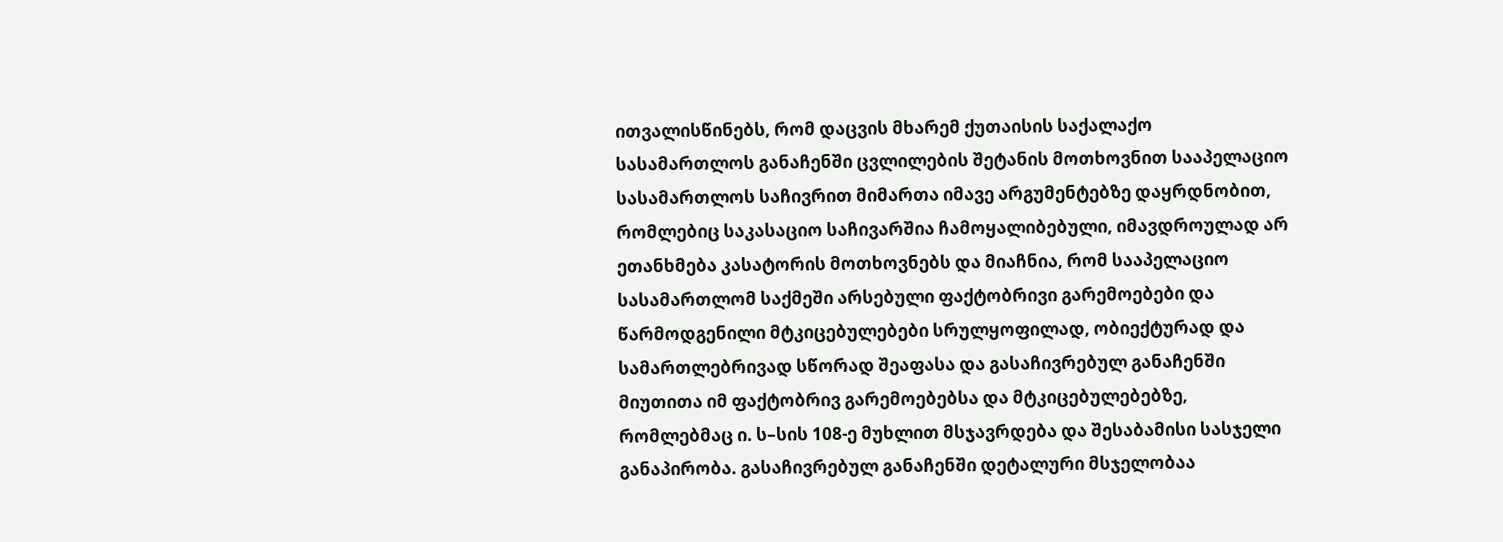ითვალისწინებს, რომ დაცვის მხარემ ქუთაისის საქალაქო სასამართლოს განაჩენში ცვლილების შეტანის მოთხოვნით სააპელაციო სასამართლოს საჩივრით მიმართა იმავე არგუმენტებზე დაყრდნობით, რომლებიც საკასაციო საჩივარშია ჩამოყალიბებული, იმავდროულად არ ეთანხმება კასატორის მოთხოვნებს და მიაჩნია, რომ სააპელაციო სასამართლომ საქმეში არსებული ფაქტობრივი გარემოებები და წარმოდგენილი მტკიცებულებები სრულყოფილად, ობიექტურად და სამართლებრივად სწორად შეაფასა და გასაჩივრებულ განაჩენში მიუთითა იმ ფაქტობრივ გარემოებებსა და მტკიცებულებებზე, რომლებმაც ი. ს–სის 108-ე მუხლით მსჯავრდება და შესაბამისი სასჯელი განაპირობა. გასაჩივრებულ განაჩენში დეტალური მსჯელობაა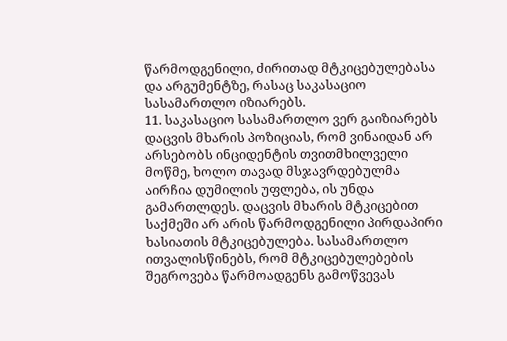წარმოდგენილი, ძირითად მტკიცებულებასა და არგუმენტზე, რასაც საკასაციო სასამართლო იზიარებს.
11. საკასაციო სასამართლო ვერ გაიზიარებს დაცვის მხარის პოზიციას, რომ ვინაიდან არ არსებობს ინციდენტის თვითმხილველი მოწმე, ხოლო თავად მსჯავრდებულმა აირჩია დუმილის უფლება, ის უნდა გამართლდეს. დაცვის მხარის მტკიცებით საქმეში არ არის წარმოდგენილი პირდაპირი ხასიათის მტკიცებულება. სასამართლო ითვალისწინებს, რომ მტკიცებულებების შეგროვება წარმოადგენს გამოწვევას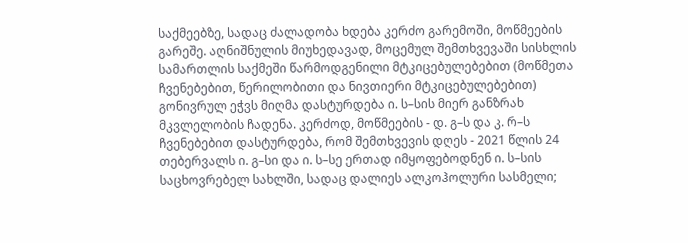საქმეებზე, სადაც ძალადობა ხდება კერძო გარემოში, მოწმეების გარეშე. აღნიშნულის მიუხედავად, მოცემულ შემთხვევაში სისხლის სამართლის საქმეში წარმოდგენილი მტკიცებულებებით (მოწმეთა ჩვენებებით, წერილობითი და ნივთიერი მტკიცებულებებით) გონივრულ ეჭვს მიღმა დასტურდება ი. ს–სის მიერ განზრახ მკვლელობის ჩადენა. კერძოდ, მოწმეების - დ. გ–ს და კ. რ–ს ჩვენებებით დასტურდება, რომ შემთხვევის დღეს - 2021 წლის 24 თებერვალს ი. გ–სი და ი. ს–სე ერთად იმყოფებოდნენ ი. ს–სის საცხოვრებელ სახლში, სადაც დალიეს ალკოჰოლური სასმელი;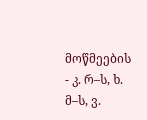მოწმეების - კ. რ–ს, ხ. მ–ს, ვ.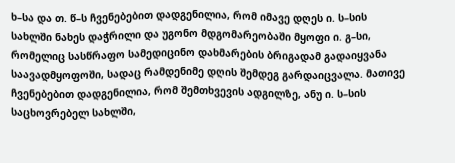ხ–სა და თ. წ–ს ჩვენებებით დადგენილია, რომ იმავე დღეს ი. ს–სის სახლში ნახეს დაჭრილი და უგონო მდგომარეობაში მყოფი ი. გ–სი, რომელიც სასწრაფო სამედიცინო დახმარების ბრიგადამ გადაიყვანა საავადმყოფოში, სადაც რამდენიმე დღის შემდეგ გარდაიცვალა. მათივე ჩვენებებით დადგენილია, რომ შემთხვევის ადგილზე, ანუ ი. ს–სის საცხოვრებელ სახლში,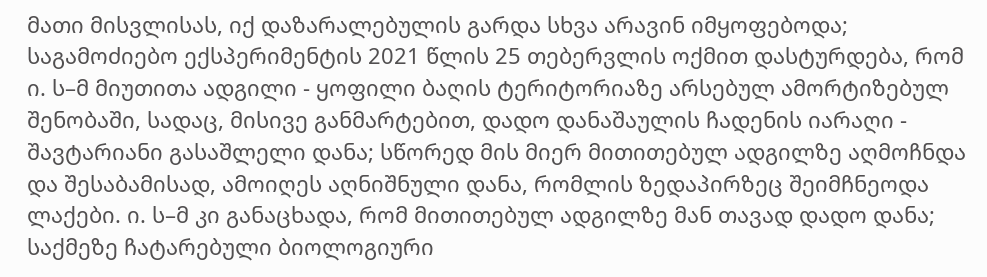მათი მისვლისას, იქ დაზარალებულის გარდა სხვა არავინ იმყოფებოდა; საგამოძიებო ექსპერიმენტის 2021 წლის 25 თებერვლის ოქმით დასტურდება, რომ ი. ს–მ მიუთითა ადგილი - ყოფილი ბაღის ტერიტორიაზე არსებულ ამორტიზებულ შენობაში, სადაც, მისივე განმარტებით, დადო დანაშაულის ჩადენის იარაღი - შავტარიანი გასაშლელი დანა; სწორედ მის მიერ მითითებულ ადგილზე აღმოჩნდა და შესაბამისად, ამოიღეს აღნიშნული დანა, რომლის ზედაპირზეც შეიმჩნეოდა ლაქები. ი. ს–მ კი განაცხადა, რომ მითითებულ ადგილზე მან თავად დადო დანა; საქმეზე ჩატარებული ბიოლოგიური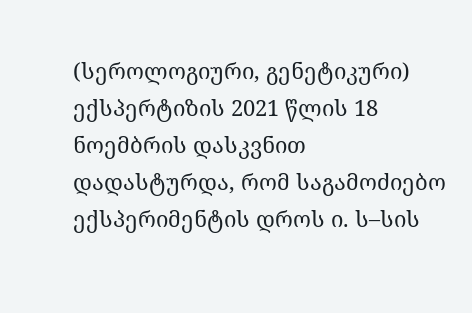(სეროლოგიური, გენეტიკური) ექსპერტიზის 2021 წლის 18 ნოემბრის დასკვნით დადასტურდა, რომ საგამოძიებო ექსპერიმენტის დროს ი. ს–სის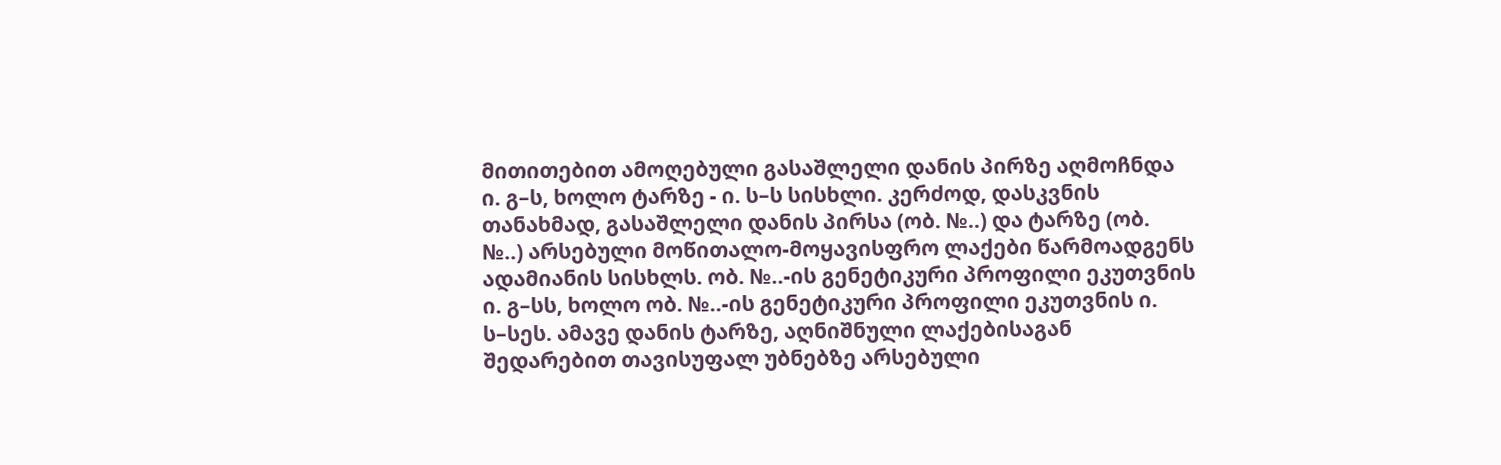მითითებით ამოღებული გასაშლელი დანის პირზე აღმოჩნდა ი. გ–ს, ხოლო ტარზე - ი. ს–ს სისხლი. კერძოდ, დასკვნის თანახმად, გასაშლელი დანის პირსა (ობ. №..) და ტარზე (ობ. №..) არსებული მოწითალო-მოყავისფრო ლაქები წარმოადგენს ადამიანის სისხლს. ობ. №..-ის გენეტიკური პროფილი ეკუთვნის ი. გ–სს, ხოლო ობ. №..-ის გენეტიკური პროფილი ეკუთვნის ი. ს–სეს. ამავე დანის ტარზე, აღნიშნული ლაქებისაგან შედარებით თავისუფალ უბნებზე არსებული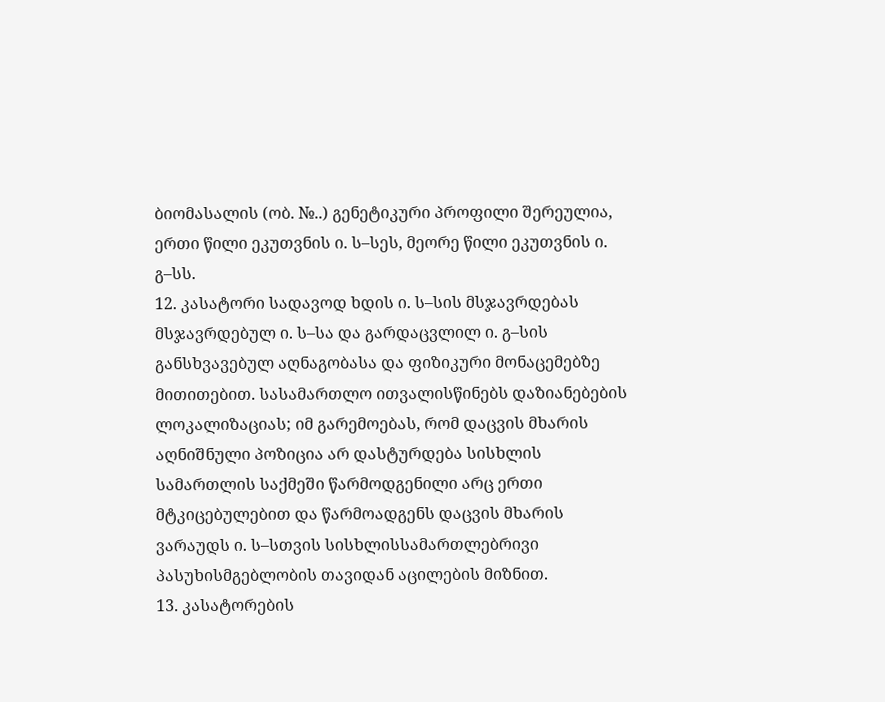ბიომასალის (ობ. №..) გენეტიკური პროფილი შერეულია, ერთი წილი ეკუთვნის ი. ს–სეს, მეორე წილი ეკუთვნის ი. გ–სს.
12. კასატორი სადავოდ ხდის ი. ს–სის მსჯავრდებას მსჯავრდებულ ი. ს–სა და გარდაცვლილ ი. გ–სის განსხვავებულ აღნაგობასა და ფიზიკური მონაცემებზე მითითებით. სასამართლო ითვალისწინებს დაზიანებების ლოკალიზაციას; იმ გარემოებას, რომ დაცვის მხარის აღნიშნული პოზიცია არ დასტურდება სისხლის სამართლის საქმეში წარმოდგენილი არც ერთი მტკიცებულებით და წარმოადგენს დაცვის მხარის ვარაუდს ი. ს–სთვის სისხლისსამართლებრივი პასუხისმგებლობის თავიდან აცილების მიზნით.
13. კასატორების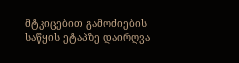მტკიცებით გამოძიების საწყის ეტაპზე დაირღვა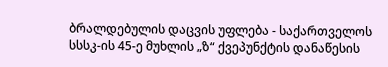ბრალდებულის დაცვის უფლება - საქართველოს სსსკ-ის 45-ე მუხლის „ზ“ ქვეპუნქტის დანაწესის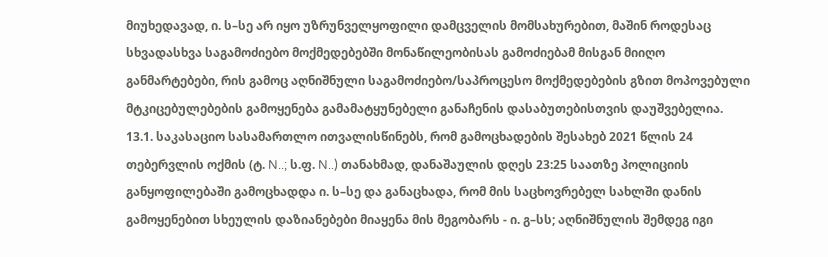მიუხედავად, ი. ს–სე არ იყო უზრუნველყოფილი დამცველის მომსახურებით, მაშინ როდესაც სხვადასხვა საგამოძიებო მოქმედებებში მონაწილეობისას გამოძიებამ მისგან მიიღო განმარტებები, რის გამოც აღნიშნული საგამოძიებო/საპროცესო მოქმედებების გზით მოპოვებული მტკიცებულებების გამოყენება გამამატყუნებელი განაჩენის დასაბუთებისთვის დაუშვებელია.
13.1. საკასაციო სასამართლო ითვალისწინებს, რომ გამოცხადების შესახებ 2021 წლის 24 თებერვლის ოქმის (ტ. N..; ს.ფ. N..) თანახმად, დანაშაულის დღეს 23:25 საათზე პოლიციის განყოფილებაში გამოცხადდა ი. ს–სე და განაცხადა, რომ მის საცხოვრებელ სახლში დანის გამოყენებით სხეულის დაზიანებები მიაყენა მის მეგობარს - ი. გ–სს; აღნიშნულის შემდეგ იგი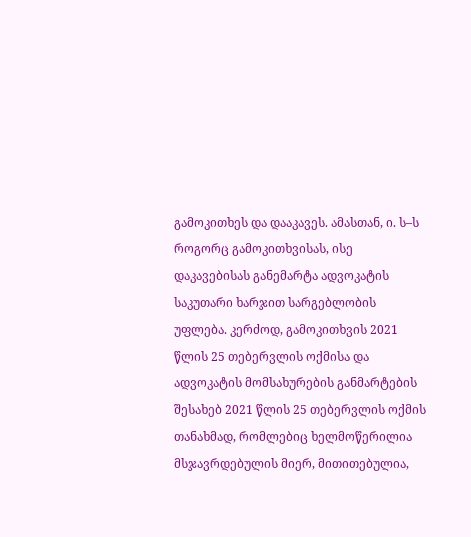გამოკითხეს და დააკავეს. ამასთან, ი. ს–ს როგორც გამოკითხვისას, ისე დაკავებისას განემარტა ადვოკატის საკუთარი ხარჯით სარგებლობის უფლება. კერძოდ, გამოკითხვის 2021 წლის 25 თებერვლის ოქმისა და ადვოკატის მომსახურების განმარტების შესახებ 2021 წლის 25 თებერვლის ოქმის თანახმად, რომლებიც ხელმოწერილია მსჯავრდებულის მიერ, მითითებულია,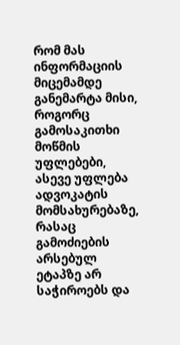რომ მას ინფორმაციის მიცემამდე განემარტა მისი, როგორც გამოსაკითხი მოწმის უფლებები, ასევე უფლება ადვოკატის მომსახურებაზე, რასაც გამოძიების არსებულ ეტაპზე არ საჭიროებს და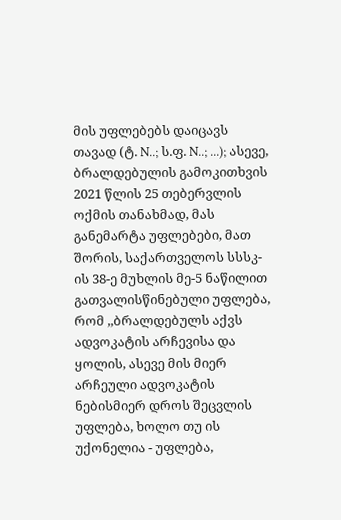მის უფლებებს დაიცავს თავად (ტ. N..; ს.ფ. N..; ...); ასევე, ბრალდებულის გამოკითხვის 2021 წლის 25 თებერვლის ოქმის თანახმად, მას განემარტა უფლებები, მათ შორის, საქართველოს სსსკ-ის 38-ე მუხლის მე-5 ნაწილით გათვალისწინებული უფლება, რომ ,,ბრალდებულს აქვს ადვოკატის არჩევისა და ყოლის, ასევე მის მიერ არჩეული ადვოკატის ნებისმიერ დროს შეცვლის უფლება, ხოლო თუ ის უქონელია - უფლება,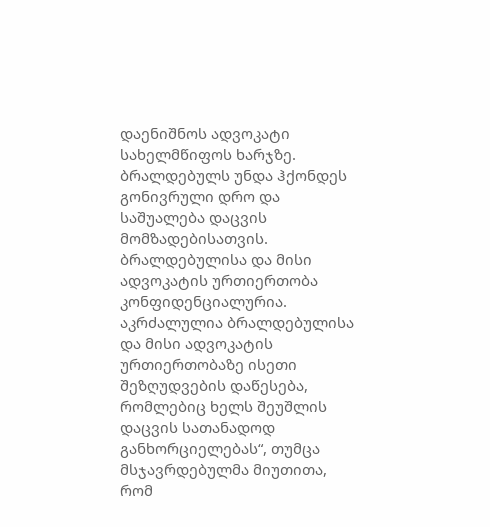დაენიშნოს ადვოკატი სახელმწიფოს ხარჯზე. ბრალდებულს უნდა ჰქონდეს გონივრული დრო და საშუალება დაცვის მომზადებისათვის. ბრალდებულისა და მისი ადვოკატის ურთიერთობა კონფიდენციალურია. აკრძალულია ბრალდებულისა და მისი ადვოკატის ურთიერთობაზე ისეთი შეზღუდვების დაწესება, რომლებიც ხელს შეუშლის დაცვის სათანადოდ განხორციელებას“, თუმცა მსჯავრდებულმა მიუთითა, რომ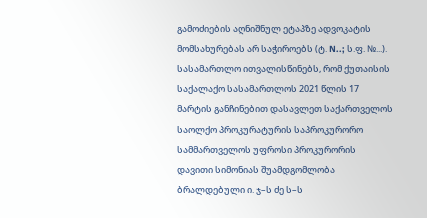გამოძიების აღნიშნულ ეტაპზე ადვოკატის მომსახურებას არ საჭიროებს (ტ. N..; ს.ფ. №...). სასამართლო ითვალისწინებს, რომ ქუთაისის საქალაქო სასამართლოს 2021 წლის 17 მარტის განჩინებით დასავლეთ საქართველოს საოლქო პროკურატურის საპროკურორო სამმართველოს უფროსი პროკურორის დავითი სიმონიას შუამდგომლობა ბრალდებული ი. ჯ–ს ძე ს–ს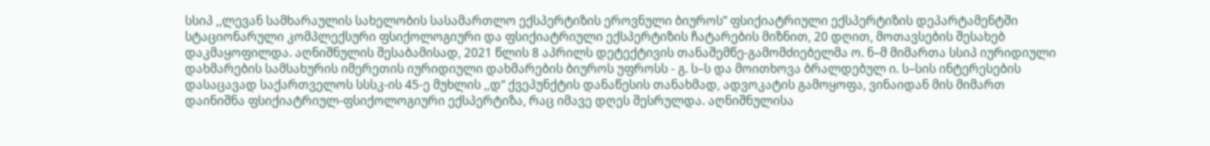სსიპ ,,ლევან სამხარაულის სახელობის სასამართლო ექსპერტიზის ეროვნული ბიუროს” ფსიქიატრიული ექსპერტიზის დეპარტამენტში სტაციონარული კომპლექსური ფსიქოლოგიური და ფსიქიატრიული ექსპერტიზის ჩატარების მიზნით, 20 დღით, მოთავსების შესახებ დაკმაყოფილდა. აღნიშნულის შესაბამისად, 2021 წლის 8 აპრილს დეტექტივის თანაშემწე-გამომძიებელმა ო. ნ–მ მიმართა სსიპ იურიდიული დახმარების სამსახურის იმერეთის იურიდიული დახმარების ბიუროს უფროსს - გ. ს–ს და მოითხოვა ბრალდებულ ი. ს–სის ინტერესების დასაცავად საქართველოს სსსკ-ის 45-ე მუხლის ,,დ“ ქვეპუნქტის დანაწესის თანახმად, ადვოკატის გამოყოფა, ვინაიდან მის მიმართ დაინიშნა ფსიქიატრიულ-ფსიქოლოგიური ექსპერტიზა, რაც იმავე დღეს შესრულდა. აღნიშნულისა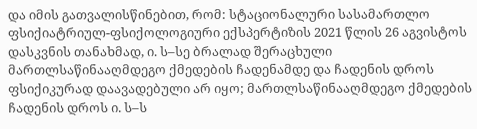და იმის გათვალისწინებით, რომ: სტაციონალური სასამართლო ფსიქიატრიულ-ფსიქოლოგიური ექსპერტიზის 2021 წლის 26 აგვისტოს დასკვნის თანახმად, ი. ს–სე ბრალად შერაცხული მართლსაწინააღმდეგო ქმედების ჩადენამდე და ჩადენის დროს ფსიქიკურად დაავადებული არ იყო; მართლსაწინააღმდეგო ქმედების ჩადენის დროს ი. ს–ს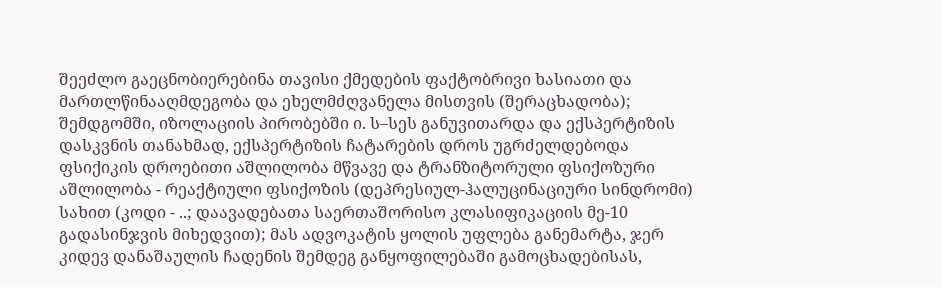შეეძლო გაეცნობიერებინა თავისი ქმედების ფაქტობრივი ხასიათი და მართლწინააღმდეგობა და ეხელმძღვანელა მისთვის (შერაცხადობა); შემდგომში, იზოლაციის პირობებში ი. ს–სეს განუვითარდა და ექსპერტიზის დასკვნის თანახმად, ექსპერტიზის ჩატარების დროს უგრძელდებოდა ფსიქიკის დროებითი აშლილობა მწვავე და ტრანზიტორული ფსიქოზური აშლილობა - რეაქტიული ფსიქოზის (დეპრესიულ-ჰალუცინაციური სინდრომი) სახით (კოდი - ..; დაავადებათა საერთაშორისო კლასიფიკაციის მე-10 გადასინჯვის მიხედვით); მას ადვოკატის ყოლის უფლება განემარტა, ჯერ კიდევ დანაშაულის ჩადენის შემდეგ განყოფილებაში გამოცხადებისას,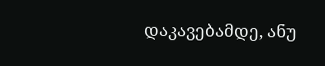დაკავებამდე, ანუ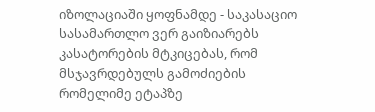იზოლაციაში ყოფნამდე - საკასაციო სასამართლო ვერ გაიზიარებს კასატორების მტკიცებას, რომ მსჯავრდებულს გამოძიების რომელიმე ეტაპზე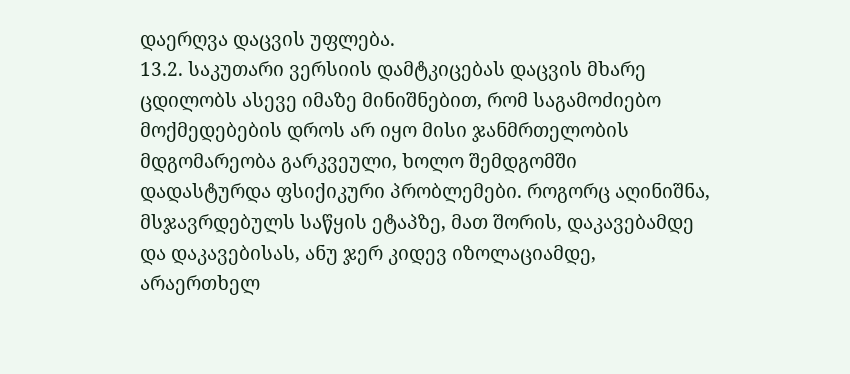დაერღვა დაცვის უფლება.
13.2. საკუთარი ვერსიის დამტკიცებას დაცვის მხარე ცდილობს ასევე იმაზე მინიშნებით, რომ საგამოძიებო მოქმედებების დროს არ იყო მისი ჯანმრთელობის მდგომარეობა გარკვეული, ხოლო შემდგომში დადასტურდა ფსიქიკური პრობლემები. როგორც აღინიშნა, მსჯავრდებულს საწყის ეტაპზე, მათ შორის, დაკავებამდე და დაკავებისას, ანუ ჯერ კიდევ იზოლაციამდე, არაერთხელ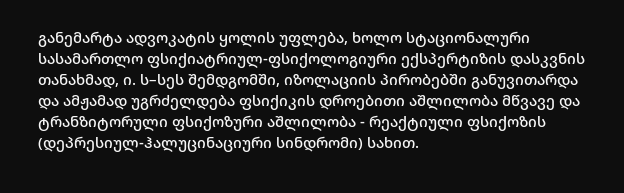განემარტა ადვოკატის ყოლის უფლება, ხოლო სტაციონალური სასამართლო ფსიქიატრიულ-ფსიქოლოგიური ექსპერტიზის დასკვნის თანახმად, ი. ს–სეს შემდგომში, იზოლაციის პირობებში განუვითარდა და ამჟამად უგრძელდება ფსიქიკის დროებითი აშლილობა მწვავე და ტრანზიტორული ფსიქოზური აშლილობა - რეაქტიული ფსიქოზის (დეპრესიულ-ჰალუცინაციური სინდრომი) სახით.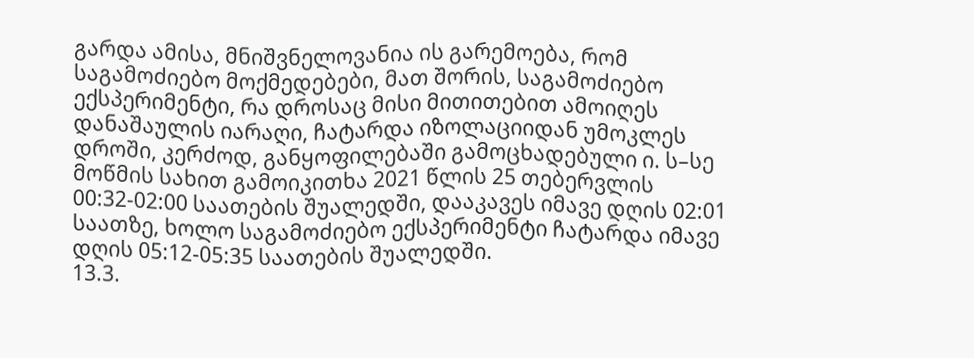გარდა ამისა, მნიშვნელოვანია ის გარემოება, რომ საგამოძიებო მოქმედებები, მათ შორის, საგამოძიებო ექსპერიმენტი, რა დროსაც მისი მითითებით ამოიღეს დანაშაულის იარაღი, ჩატარდა იზოლაციიდან უმოკლეს დროში, კერძოდ, განყოფილებაში გამოცხადებული ი. ს–სე მოწმის სახით გამოიკითხა 2021 წლის 25 თებერვლის 00:32-02:00 საათების შუალედში, დააკავეს იმავე დღის 02:01 საათზე, ხოლო საგამოძიებო ექსპერიმენტი ჩატარდა იმავე დღის 05:12-05:35 საათების შუალედში.
13.3.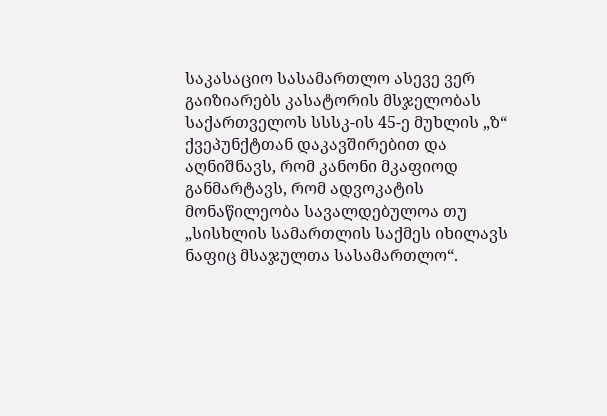საკასაციო სასამართლო ასევე ვერ გაიზიარებს კასატორის მსჯელობას საქართველოს სსსკ-ის 45-ე მუხლის „ზ“ ქვეპუნქტთან დაკავშირებით და აღნიშნავს, რომ კანონი მკაფიოდ განმარტავს, რომ ადვოკატის მონაწილეობა სავალდებულოა თუ „სისხლის სამართლის საქმეს იხილავს ნაფიც მსაჯულთა სასამართლო“.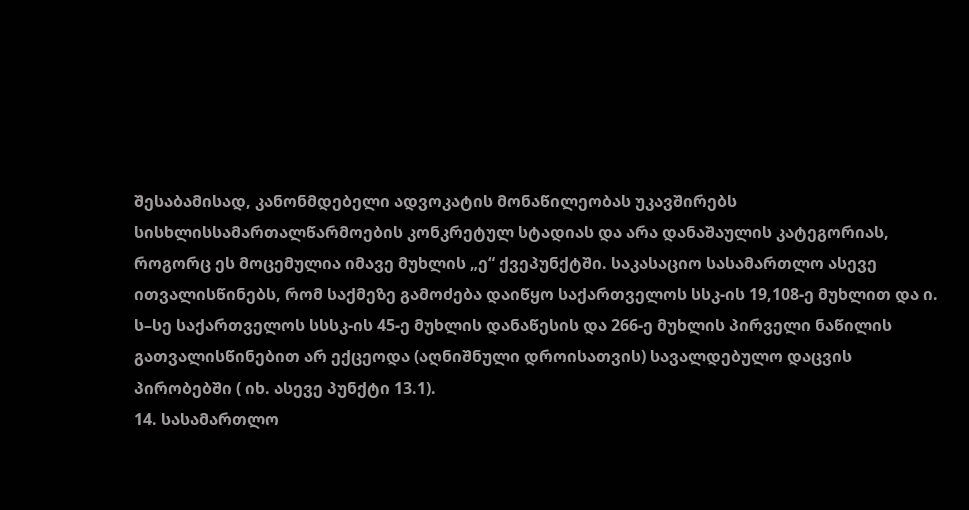შესაბამისად, კანონმდებელი ადვოკატის მონაწილეობას უკავშირებს სისხლისსამართალწარმოების კონკრეტულ სტადიას და არა დანაშაულის კატეგორიას, როგორც ეს მოცემულია იმავე მუხლის „ე“ ქვეპუნქტში. საკასაციო სასამართლო ასევე ითვალისწინებს, რომ საქმეზე გამოძება დაიწყო საქართველოს სსკ-ის 19,108-ე მუხლით და ი. ს–სე საქართველოს სსსკ-ის 45-ე მუხლის დანაწესის და 266-ე მუხლის პირველი ნაწილის გათვალისწინებით არ ექცეოდა (აღნიშნული დროისათვის) სავალდებულო დაცვის პირობებში ( იხ. ასევე პუნქტი 13.1).
14. სასამართლო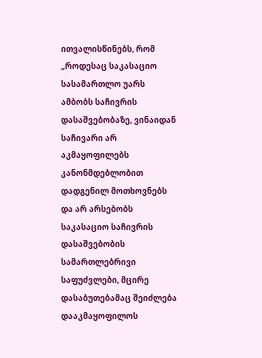ითვალისწინებს, რომ „როდესაც საკასაციო სასამართლო უარს ამბობს საჩივრის დასაშვებობაზე, ვინაიდან საჩივარი არ აკმაყოფილებს კანონმდებლობით დადგენილ მოთხოვნებს და არ არსებობს საკასაციო საჩივრის დასაშვებობის სამართლებრივი საფუძვლები, მცირე დასაბუთებამაც შეიძლება დააკმაყოფილოს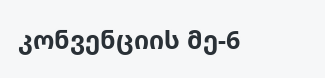კონვენციის მე-6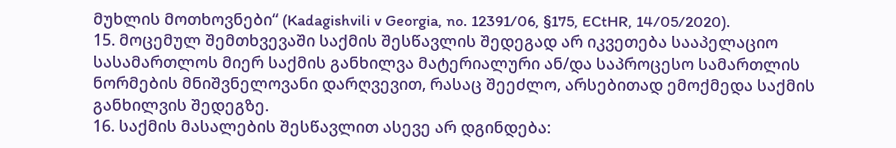მუხლის მოთხოვნები“ (Kadagishvili v Georgia, no. 12391/06, §175, ECtHR, 14/05/2020).
15. მოცემულ შემთხვევაში საქმის შესწავლის შედეგად არ იკვეთება სააპელაციო სასამართლოს მიერ საქმის განხილვა მატერიალური ან/და საპროცესო სამართლის ნორმების მნიშვნელოვანი დარღვევით, რასაც შეეძლო, არსებითად ემოქმედა საქმის განხილვის შედეგზე.
16. საქმის მასალების შესწავლით ასევე არ დგინდება: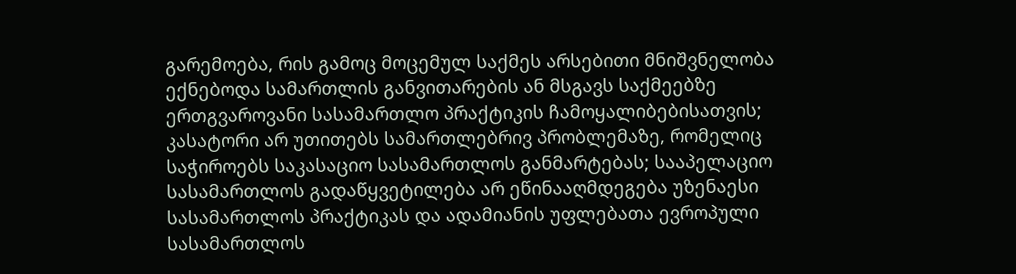გარემოება, რის გამოც მოცემულ საქმეს არსებითი მნიშვნელობა ექნებოდა სამართლის განვითარების ან მსგავს საქმეებზე ერთგვაროვანი სასამართლო პრაქტიკის ჩამოყალიბებისათვის; კასატორი არ უთითებს სამართლებრივ პრობლემაზე, რომელიც საჭიროებს საკასაციო სასამართლოს განმარტებას; სააპელაციო სასამართლოს გადაწყვეტილება არ ეწინააღმდეგება უზენაესი სასამართლოს პრაქტიკას და ადამიანის უფლებათა ევროპული სასამართლოს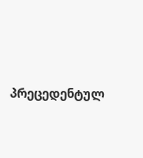პრეცედენტულ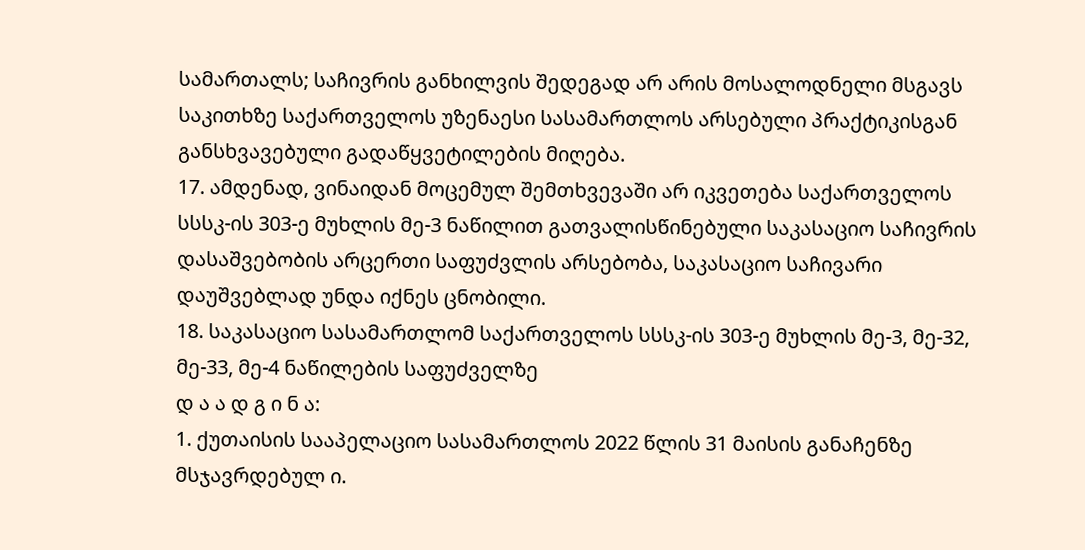სამართალს; საჩივრის განხილვის შედეგად არ არის მოსალოდნელი მსგავს საკითხზე საქართველოს უზენაესი სასამართლოს არსებული პრაქტიკისგან განსხვავებული გადაწყვეტილების მიღება.
17. ამდენად, ვინაიდან მოცემულ შემთხვევაში არ იკვეთება საქართველოს სსსკ-ის 303-ე მუხლის მე-3 ნაწილით გათვალისწინებული საკასაციო საჩივრის დასაშვებობის არცერთი საფუძვლის არსებობა, საკასაციო საჩივარი დაუშვებლად უნდა იქნეს ცნობილი.
18. საკასაციო სასამართლომ საქართველოს სსსკ-ის 303-ე მუხლის მე-3, მე-32, მე-33, მე-4 ნაწილების საფუძველზე
დ ა ა დ გ ი ნ ა:
1. ქუთაისის სააპელაციო სასამართლოს 2022 წლის 31 მაისის განაჩენზე მსჯავრდებულ ი.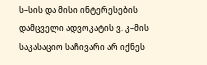ს–სის და მისი ინტერესების დამცველი ადვოკატის ვ. კ–მის საკასაციო საჩივარი არ იქნეს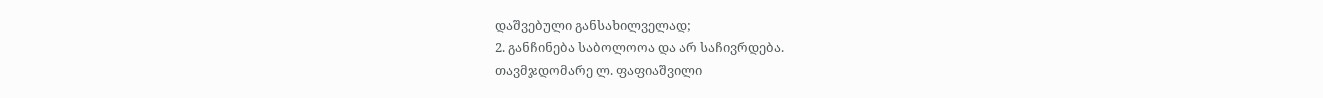დაშვებული განსახილველად;
2. განჩინება საბოლოოა და არ საჩივრდება.
თავმჯდომარე ლ. ფაფიაშვილი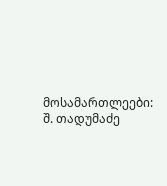მოსამართლეები: შ. თადუმაძე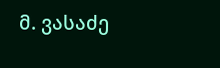მ. ვასაძე